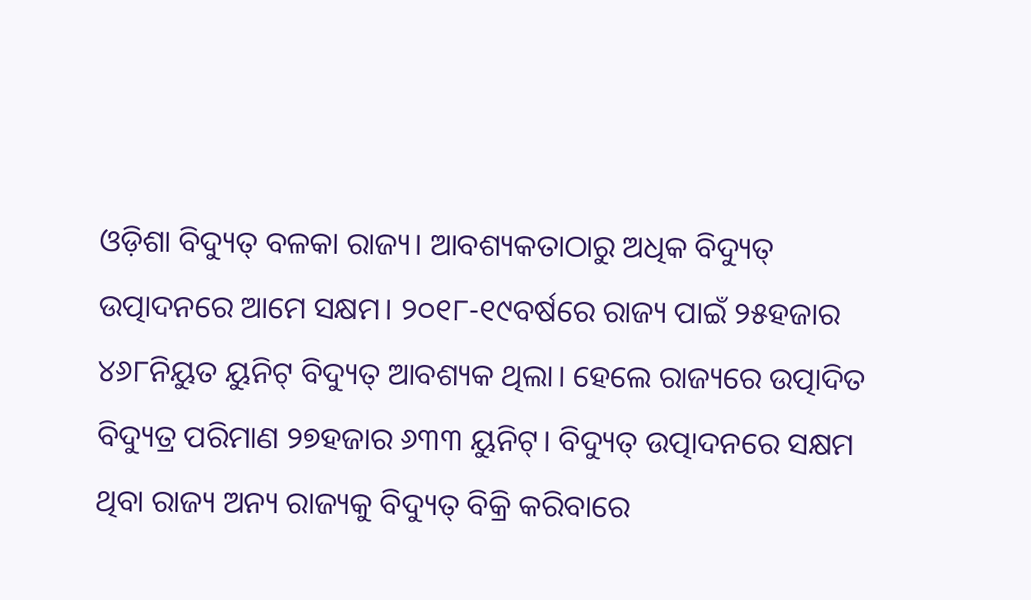ଓଡ଼ିଶା ବିଦ୍ୟୁତ୍ ବଳକା ରାଜ୍ୟ। ଆବଶ୍ୟକତାଠାରୁ ଅଧିକ ବିଦ୍ୟୁତ୍ ଉତ୍ପାଦନରେ ଆମେ ସକ୍ଷମ। ୨୦୧୮-୧୯ବର୍ଷରେ ରାଜ୍ୟ ପାଇଁ ୨୫ହଜାର ୪୬୮ନିୟୁତ ୟୁନିଟ୍ ବିଦ୍ୟୁତ୍ ଆବଶ୍ୟକ ଥିଲା। ହେଲେ ରାଜ୍ୟରେ ଉତ୍ପାଦିତ ବିଦ୍ୟୁତ୍ର ପରିମାଣ ୨୭ହଜାର ୬୩୩ ୟୁନିଟ୍। ବିଦ୍ୟୁତ୍ ଉତ୍ପାଦନରେ ସକ୍ଷମ ଥିବା ରାଜ୍ୟ ଅନ୍ୟ ରାଜ୍ୟକୁ ବିଦ୍ୟୁତ୍ ବିକ୍ରି କରିବାରେ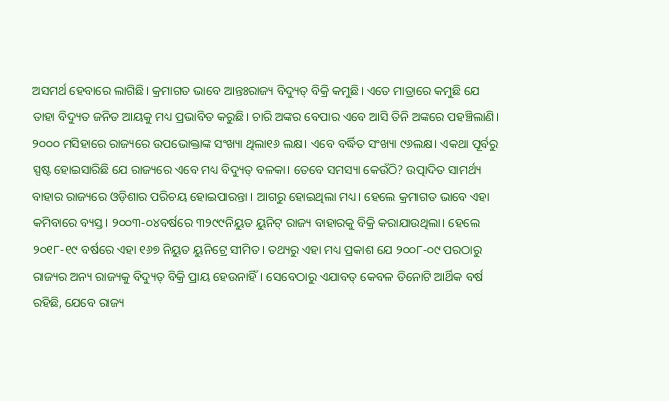ଅସମର୍ଥ ହେବାରେ ଲାଗିଛି। କ୍ରମାଗତ ଭାବେ ଆନ୍ତଃରାଜ୍ୟ ବିଦ୍ୟୁତ୍ ବିକ୍ରି କମୁଛି। ଏତେ ମାତ୍ରାରେ କମୁଛି ଯେ ତାହା ବିଦ୍ୟୁତ ଜନିତ ଆୟକୁ ମଧ୍ୟ ପ୍ରଭାବିତ କରୁଛି। ଚାରି ଅଙ୍କର ବେପାର ଏବେ ଆସି ତିନି ଅଙ୍କରେ ପହଞ୍ଚିଲାଣି।
୨୦୦୦ ମସିହାରେ ରାଜ୍ୟରେ ଉପଭୋକ୍ତାଙ୍କ ସଂଖ୍ୟା ଥିଲା୧୬ ଲକ୍ଷ। ଏବେ ବର୍ଦ୍ଧିତ ସଂଖ୍ୟା ୯୬ଲକ୍ଷ। ଏକଥା ପୂର୍ବରୁ ସ୍ପଷ୍ଟ ହୋଇସାରିଛି ଯେ ରାଜ୍ୟରେ ଏବେ ମଧ୍ୟ ବିଦ୍ୟୁତ୍ ବଳକା। ତେବେ ସମସ୍ୟା କେଉଁଠି? ଉତ୍ପାଦିତ ସାମର୍ଥ୍ୟ ବାହାର ରାଜ୍ୟରେ ଓଡ଼ିଶାର ପରିଚୟ ହୋଇପାରନ୍ତା । ଆଗରୁ ହୋଇଥିଲା ମଧ୍ୟ। ହେଲେ କ୍ରମାଗତ ଭାବେ ଏହା କମିବାରେ ବ୍ୟସ୍ତ। ୨୦୦୩-୦୪ବର୍ଷରେ ୩୨୯୯ନିୟୁତ ୟୁନିଟ୍ ରାଜ୍ୟ ବାହାରକୁ ବିକ୍ରି କରାଯାଉଥିଲା। ହେଲେ ୨୦୧୮-୧୯ ବର୍ଷରେ ଏହା ୧୬୭ ନିୟୁତ ୟୁନିଟ୍ରେ ସୀମିତ। ତଥ୍ୟରୁ ଏହା ମଧ୍ୟ ପ୍ରକାଶ ଯେ ୨୦୦୮-୦୯ ପରଠାରୁ ରାଜ୍ୟର ଅନ୍ୟ ରାଜ୍ୟକୁ ବିଦ୍ୟୁତ୍ ବିକ୍ରି ପ୍ରାୟ ହେଉନାହିଁ। ସେବେଠାରୁ ଏଯାବତ୍ କେବଳ ତିନୋଟି ଆର୍ଥିକ ବର୍ଷ ରହିଛି, ଯେବେ ରାଜ୍ୟ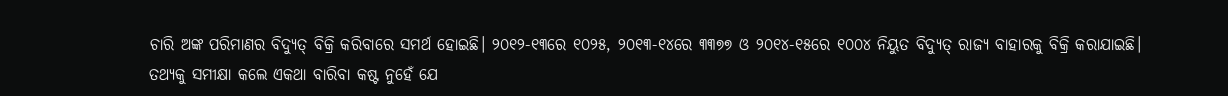ଚାରି ଅଙ୍କ ପରିମାଣର ବିଦ୍ୟୁତ୍ ବିକ୍ରି କରିବାରେ ସମର୍ଥ ହୋଇଛି। ୨୦୧୨-୧୩ରେ ୧୦୨୫, ୨୦୧୩-୧୪ରେ ୩୩୭୭ ଓ ୨୦୧୪-୧୫ରେ ୧୦୦୪ ନିୟୁତ ବିଦ୍ୟୁତ୍ ରାଜ୍ୟ ବାହାରକୁ ବିକ୍ରି କରାଯାଇଛି।
ତଥ୍ୟକୁ ସମୀକ୍ଷା କଲେ ଏକଥା ବାରିବା କଷ୍ଟ ନୁହେଁ ଯେ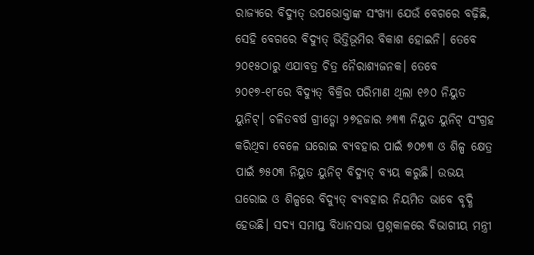ରାଜ୍ୟରେ ବିଦ୍ୟୁତ୍ ଉପଭୋକ୍ତାଙ୍କ ସଂଖ୍ୟା ଯେଉଁ ବେଗରେ ବଢ଼ିଛି, ସେହି ବେଗରେ ବିଦ୍ୟୁତ୍ ଭିତ୍ତିଭୂମିର ବିକାଶ ହୋଇନି। ତେବେ ୨୦୧୫ଠାରୁ ଏଯାବତ୍ର ଚିତ୍ର ନୈରାଶ୍ୟଜନକ। ତେବେ ୨୦୧୭-୧୮ରେ ବିଦ୍ୟୁତ୍ ବିକ୍ରିର ପରିମାଣ ଥିଲା ୧୬୦ ନିୟୁତ ୟୁନିଟ୍। ଚଳିତବର୍ଷ ଗ୍ରୀଡ୍କୋ ୨୭ହଜାର ୬୩୩ ନିୟୁତ ୟୁନିଟ୍ ସଂଗ୍ରହ କରିଥିବା ବେଳେ ଘରୋଇ ବ୍ୟବହାର ପାଇଁ ୭୦୭୩ ଓ ଶିଳ୍ପ କ୍ଷେତ୍ର ପାଇଁ ୭୫୦୩ ନିୟୁତ ୟୁନିଟ୍ ବିଦ୍ୟୁତ୍ ବ୍ୟୟ କରୁଛି। ଉଭୟ ଘରୋଇ ଓ ଶିଳ୍ପରେ ବିଦ୍ୟୁତ୍ ବ୍ୟବହାର ନିୟମିତ ଭାବେ ବୃଦ୍ଧି ହେଉଛି। ସଦ୍ୟ ସମାପ୍ତ ବିଧାନସଭା ପ୍ରଶ୍ନକାଳରେ ବିଭାଗୀୟ ମନ୍ତ୍ରୀ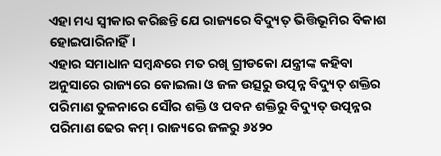ଏହା ମଧ୍ୟ ସ୍ୱୀକାର କରିଛନ୍ତି ଯେ ରାଜ୍ୟରେ ବିଦ୍ୟୁତ୍ ଭିତ୍ତିଭୂମିର ବିକାଶ ହୋଇପାରିନାହିଁ।
ଏହାର ସମାଧାନ ସମ୍ବନ୍ଧରେ ମତ ରଖି ଗ୍ରୀଡକୋ ଯନ୍ତ୍ରୀଙ୍କ କହିବା ଅନୁସାରେ ରାଜ୍ୟରେ କୋଇଲା ଓ ଜଳ ଉତ୍ସରୁ ଉତ୍ପନ୍ନ ବିଦ୍ୟୁତ୍ ଶକ୍ତିର ପରିମାଣ ତୁଳନାରେ ସୌର ଶକ୍ତି ଓ ପବନ ଶକ୍ତିରୁ ବିଦ୍ୟୁତ୍ ଉତ୍ପନ୍ନର ପରିମାଣ ଢେର କମ୍। ରାଜ୍ୟରେ ଜଳରୁ ୬୪୨୦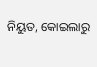ନିୟୁତ, କୋଇଲାରୁ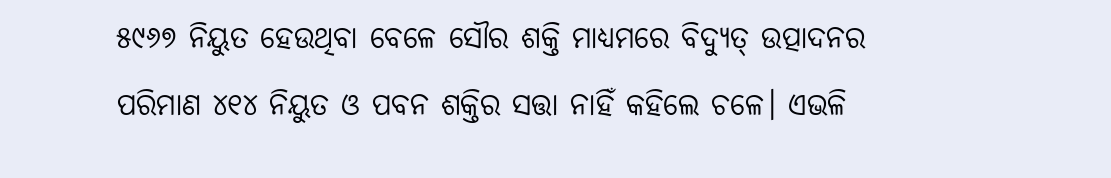୫୯୬୭ ନିୟୁତ ହେଉଥିବା ବେଳେ ସୌର ଶକ୍ତି ମାଧ୍ୟମରେ ବିଦ୍ୟୁତ୍ ଉତ୍ପାଦନର ପରିମାଣ ୪୧୪ ନିୟୁତ ଓ ପବନ ଶକ୍ତିର ସତ୍ତା ନାହିଁ କହିଲେ ଚଳେ। ଏଭଳି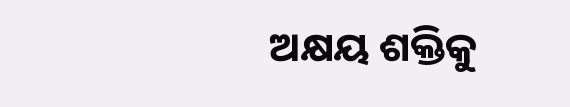ଅକ୍ଷୟ ଶକ୍ତିକୁ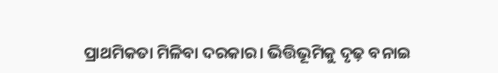ପ୍ରାଥମିକତା ମିଳିବା ଦରକାର। ଭିତ୍ତିଭୂମିକୁ ଦୃଢ଼ ବନାଇ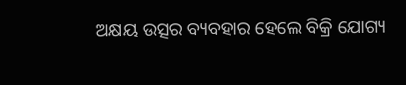ଅକ୍ଷୟ ଉତ୍ସର ବ୍ୟବହାର ହେଲେ ବିକ୍ରି ଯୋଗ୍ୟ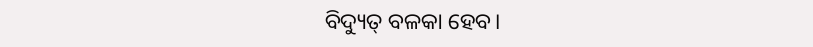ବିଦ୍ୟୁତ୍ ବଳକା ହେବ।